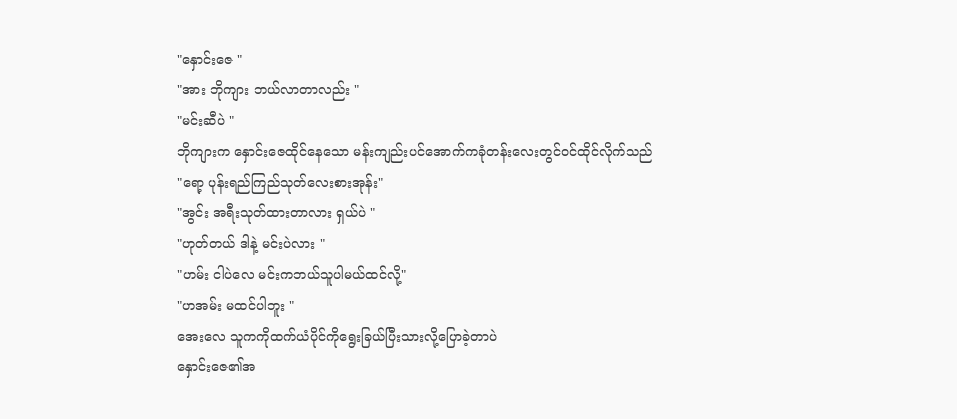"နှောင်းဇေ "
"အား ဘိုကျား ဘယ်လာတာလည်း "
"မင်းဆီပဲ "
ဘိုကျားက နှောင်းဇေထိုင်နေသော မန်းကျည်းပင်အောက်ကခုံတန်းလေးတွင်ဝင်ထိုင်လိုက်သည်
"ရော့ ပုန်းရည်ကြည်သုတ်လေးစားအုန်း"
"အွင်း အရီးသုတ်ထားတာလား ရှယ်ပဲ "
"ဟုတ်တယ် ဒါနဲ့ မင်းပဲလား "
"ဟမ်း ငါပဲလေ မင်းကဘယ်သူပါမယ်ထင်လို့"
"ဟအမ်း မထင်ပါဘူး "
အေးလေ သူကကိုထက်ယံပိုင်ကိုရွေးခြယ်ပြီးသားလို့ပြောခဲ့တာပဲ
နှောင်းဇေ၏အ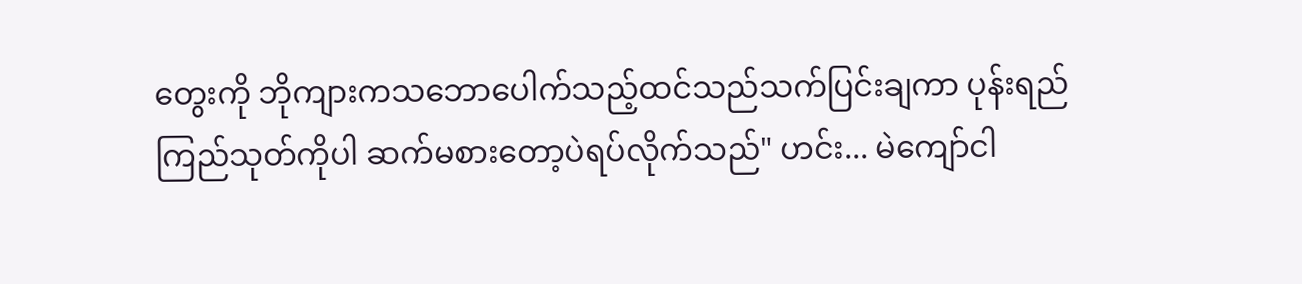တွေးကို ဘိုကျားကသဘောပေါက်သည့်ထင်သည်သက်ပြင်းချကာ ပုန်းရည်ကြည်သုတ်ကိုပါ ဆက်မစားတော့ပဲရပ်လိုက်သည်" ဟင်း... မဲကျော်ငါ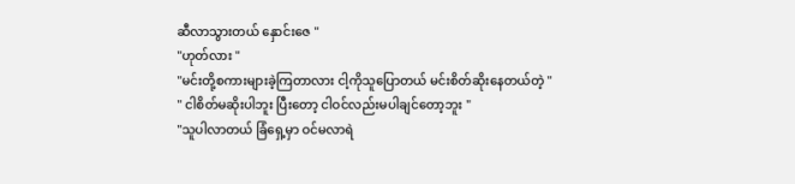ဆီလာသွားတယ် နှောင်းဇေ "
"ဟုတ်လား "
"မင်းတို့စကားများခဲ့ကြတာလား ငါ့ကိုသူပြောတယ် မင်းစိတ်ဆိုးနေတယ်တဲ့ "
" ငါစိတ်မဆိုးပါဘူး ပြီးတော့ ငါဝင်လည်းမပါချင်တော့ဘူး "
"သူပါလာတယ် ခြံရှေ့မှာ ဝင်မလာရဲ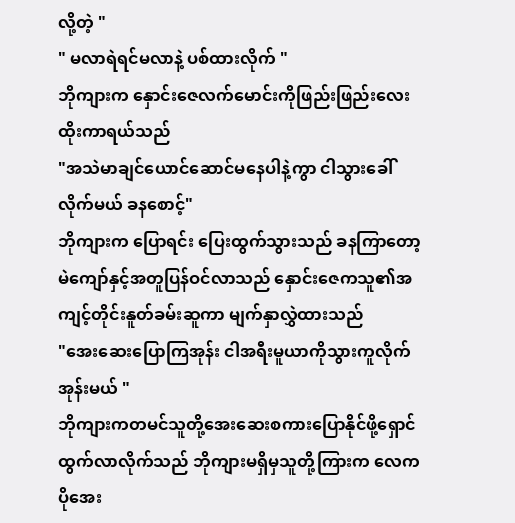လို့တဲ့ "
" မလာရဲရင်မလာနဲ့ ပစ်ထားလိုက် "
ဘိုကျားက နှောင်းဇေလက်မောင်းကိုဖြည်းဖြည်းလေးထိုးကာရယ်သည်
"အသဲမာချင်ယောင်ဆောင်မနေပါနဲ့ကွာ ငါသွားခေါ်လိုက်မယ် ခနစောင့်"
ဘိုကျားက ပြောရင်း ပြေးထွက်သွားသည် ခနကြာတော့ မဲကျော်နှင့်အတူပြန်ဝင်လာသည် နှောင်းဇေကသူ၏အကျင့်တိုင်းနူတ်ခမ်းဆူကာ မျက်နှာလွှဲထားသည်
"အေးဆေးပြောကြအုန်း ငါအရီးမူယာကိုသွားကူလိုက်အုန်းမယ် "
ဘိုကျားကတမင်သူတို့အေးဆေးစကားပြောနိုင်ဖို့ရှောင်ထွက်လာလိုက်သည် ဘိုကျားမရှိမှသူတို့ကြားက လေကပိုအေး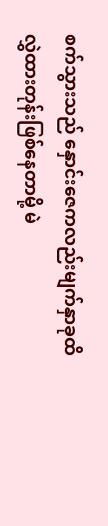စက်သွားသည် နှောင်းဇေကလည်းမျက်နှာခုထိလွှဲထားတုန်းဖြစ်နေတာမို့ မဲ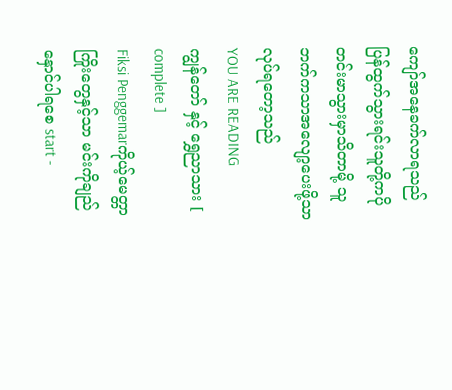ကျော်အနေခက်လာရသည် ပြန်ထွက်သွားရင်းသူတို့ကပိုတင်းမာသွားမှာသိတာမို့ သူဘက်ကသာအလျော့ပေးဖို့သာလုပ်ရတော့သည်
YOU ARE READING
ကျွန်တော် နှင့် ရွှေညာသား [ complete ]
Fiksi Penggemarကိုယ့်မေတ္တာကြိုးတွေနှင့်သာ မင်းကိုချည်နှောင်ပါရစေ start -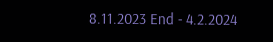8.11.2023 End - 4.2.2024